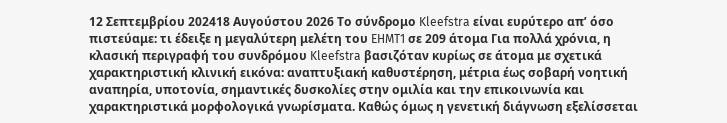12 Σεπτεμβρίου 202418 Αυγούστου 2026 Το σύνδρομο Kleefstra είναι ευρύτερο απ’ όσο πιστεύαμε: τι έδειξε η μεγαλύτερη μελέτη του EHMT1 σε 209 άτομα Για πολλά χρόνια, η κλασική περιγραφή του συνδρόμου Kleefstra βασιζόταν κυρίως σε άτομα με σχετικά χαρακτηριστική κλινική εικόνα: αναπτυξιακή καθυστέρηση, μέτρια έως σοβαρή νοητική αναπηρία, υποτονία, σημαντικές δυσκολίες στην ομιλία και την επικοινωνία και χαρακτηριστικά μορφολογικά γνωρίσματα. Καθώς όμως η γενετική διάγνωση εξελίσσεται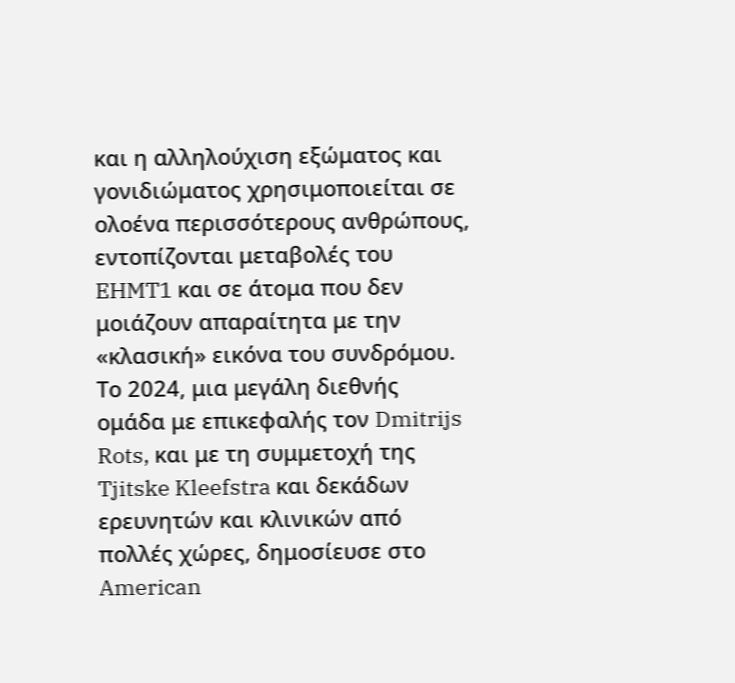και η αλληλούχιση εξώματος και γονιδιώματος χρησιμοποιείται σε ολοένα περισσότερους ανθρώπους, εντοπίζονται μεταβολές του EHMT1 και σε άτομα που δεν μοιάζουν απαραίτητα με την «κλασική» εικόνα του συνδρόμου. Το 2024, μια μεγάλη διεθνής ομάδα με επικεφαλής τον Dmitrijs Rots, και με τη συμμετοχή της Tjitske Kleefstra και δεκάδων ερευνητών και κλινικών από πολλές χώρες, δημοσίευσε στο American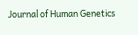Journal of Human Genetics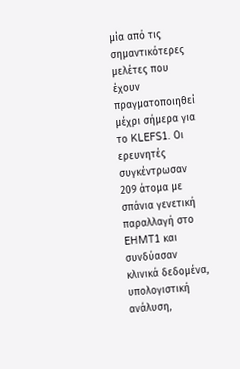μία από τις σημαντικότερες μελέτες που έχουν πραγματοποιηθεί μέχρι σήμερα για το KLEFS1. Οι ερευνητές συγκέντρωσαν 209 άτομα με σπάνια γενετική παραλλαγή στο EHMT1 και συνδύασαν κλινικά δεδομένα, υπολογιστική ανάλυση,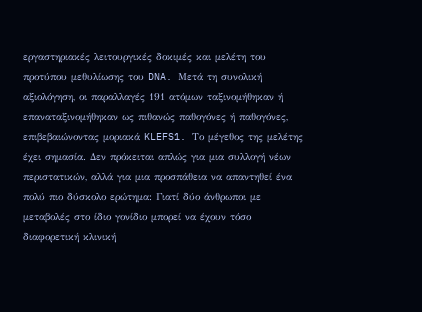εργαστηριακές λειτουργικές δοκιμές και μελέτη του προτύπου μεθυλίωσης του DNA. Μετά τη συνολική αξιολόγηση, οι παραλλαγές 191 ατόμων ταξινομήθηκαν ή επαναταξινομήθηκαν ως πιθανώς παθογόνες ή παθογόνες, επιβεβαιώνοντας μοριακά KLEFS1. Το μέγεθος της μελέτης έχει σημασία. Δεν πρόκειται απλώς για μια συλλογή νέων περιστατικών, αλλά για μια προσπάθεια να απαντηθεί ένα πολύ πιο δύσκολο ερώτημα: Γιατί δύο άνθρωποι με μεταβολές στο ίδιο γονίδιο μπορεί να έχουν τόσο διαφορετική κλινική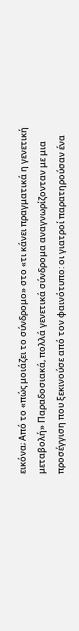εικόνα; Από το «πώς μοιάζει το σύνδρομο» στο «τι κάνει πραγματικά η γενετική μεταβολή» Παραδοσιακά, πολλά γενετικά σύνδρομα αναγνωρίζονταν με μια προσέγγιση που ξεκινούσε από τον φαινότυπο: οι γιατροί παρατηρούσαν ένα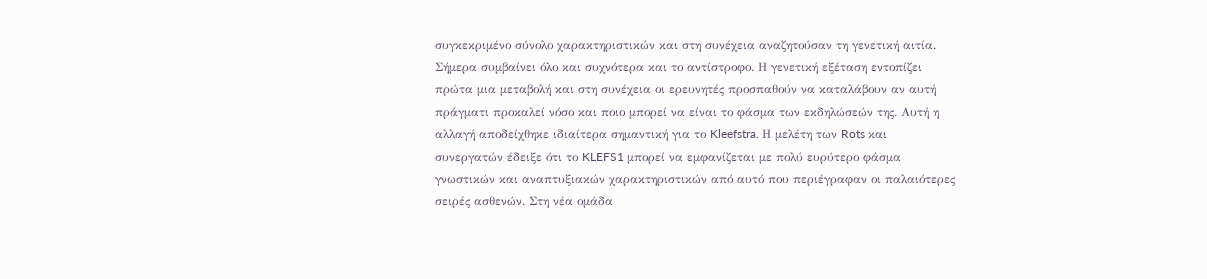συγκεκριμένο σύνολο χαρακτηριστικών και στη συνέχεια αναζητούσαν τη γενετική αιτία. Σήμερα συμβαίνει όλο και συχνότερα και το αντίστροφο. Η γενετική εξέταση εντοπίζει πρώτα μια μεταβολή και στη συνέχεια οι ερευνητές προσπαθούν να καταλάβουν αν αυτή πράγματι προκαλεί νόσο και ποιο μπορεί να είναι το φάσμα των εκδηλώσεών της. Αυτή η αλλαγή αποδείχθηκε ιδιαίτερα σημαντική για το Kleefstra. Η μελέτη των Rots και συνεργατών έδειξε ότι το KLEFS1 μπορεί να εμφανίζεται με πολύ ευρύτερο φάσμα γνωστικών και αναπτυξιακών χαρακτηριστικών από αυτό που περιέγραφαν οι παλαιότερες σειρές ασθενών. Στη νέα ομάδα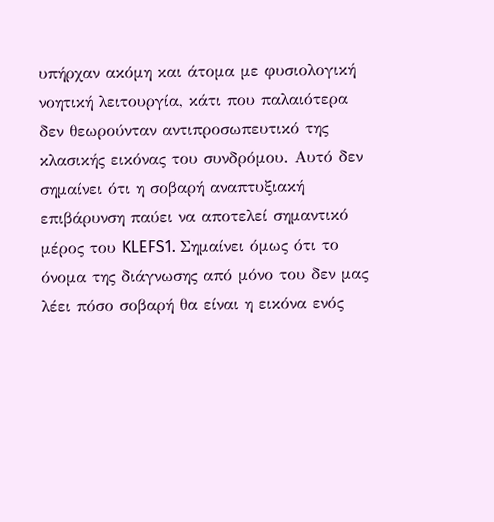υπήρχαν ακόμη και άτομα με φυσιολογική νοητική λειτουργία, κάτι που παλαιότερα δεν θεωρούνταν αντιπροσωπευτικό της κλασικής εικόνας του συνδρόμου. Αυτό δεν σημαίνει ότι η σοβαρή αναπτυξιακή επιβάρυνση παύει να αποτελεί σημαντικό μέρος του KLEFS1. Σημαίνει όμως ότι το όνομα της διάγνωσης από μόνο του δεν μας λέει πόσο σοβαρή θα είναι η εικόνα ενός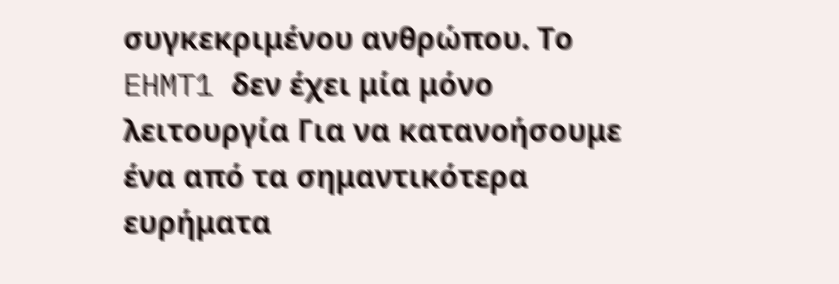συγκεκριμένου ανθρώπου. Το EHMT1 δεν έχει μία μόνο λειτουργία Για να κατανοήσουμε ένα από τα σημαντικότερα ευρήματα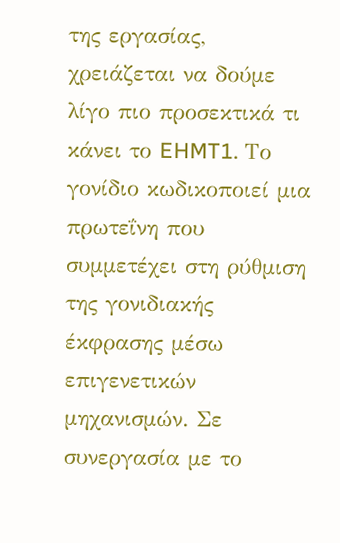της εργασίας, χρειάζεται να δούμε λίγο πιο προσεκτικά τι κάνει το EHMT1. Το γονίδιο κωδικοποιεί μια πρωτεΐνη που συμμετέχει στη ρύθμιση της γονιδιακής έκφρασης μέσω επιγενετικών μηχανισμών. Σε συνεργασία με το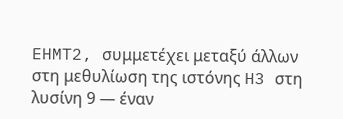EHMT2, συμμετέχει μεταξύ άλλων στη μεθυλίωση της ιστόνης H3 στη λυσίνη 9 — έναν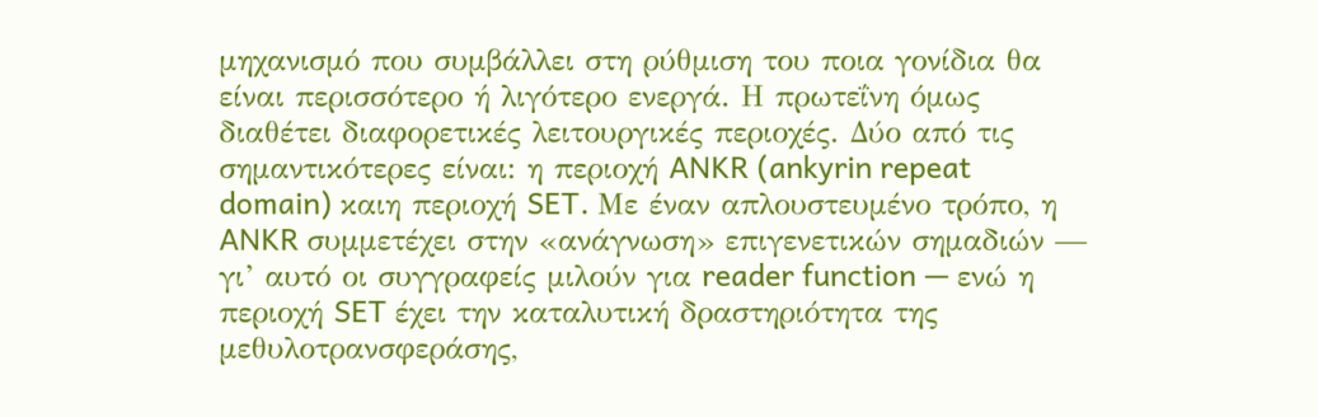μηχανισμό που συμβάλλει στη ρύθμιση του ποια γονίδια θα είναι περισσότερο ή λιγότερο ενεργά. Η πρωτεΐνη όμως διαθέτει διαφορετικές λειτουργικές περιοχές. Δύο από τις σημαντικότερες είναι: η περιοχή ANKR (ankyrin repeat domain) καιη περιοχή SET. Με έναν απλουστευμένο τρόπο, η ANKR συμμετέχει στην «ανάγνωση» επιγενετικών σημαδιών — γι’ αυτό οι συγγραφείς μιλούν για reader function — ενώ η περιοχή SET έχει την καταλυτική δραστηριότητα της μεθυλοτρανσφεράσης,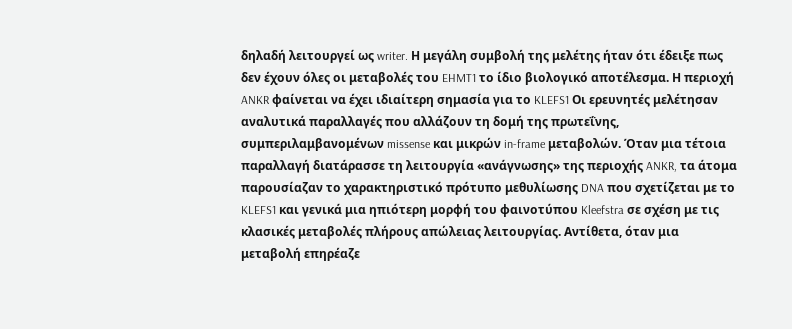δηλαδή λειτουργεί ως writer. Η μεγάλη συμβολή της μελέτης ήταν ότι έδειξε πως δεν έχουν όλες οι μεταβολές του EHMT1 το ίδιο βιολογικό αποτέλεσμα. Η περιοχή ANKR φαίνεται να έχει ιδιαίτερη σημασία για το KLEFS1 Οι ερευνητές μελέτησαν αναλυτικά παραλλαγές που αλλάζουν τη δομή της πρωτεΐνης, συμπεριλαμβανομένων missense και μικρών in-frame μεταβολών. Όταν μια τέτοια παραλλαγή διατάρασσε τη λειτουργία «ανάγνωσης» της περιοχής ANKR, τα άτομα παρουσίαζαν το χαρακτηριστικό πρότυπο μεθυλίωσης DNA που σχετίζεται με το KLEFS1 και γενικά μια ηπιότερη μορφή του φαινοτύπου Kleefstra σε σχέση με τις κλασικές μεταβολές πλήρους απώλειας λειτουργίας. Αντίθετα, όταν μια μεταβολή επηρέαζε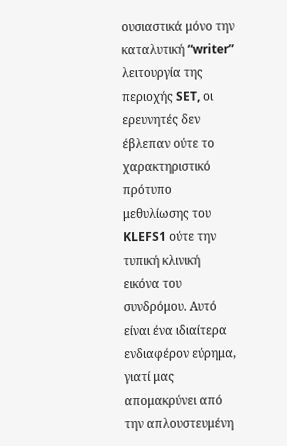ουσιαστικά μόνο την καταλυτική “writer” λειτουργία της περιοχής SET, οι ερευνητές δεν έβλεπαν ούτε το χαρακτηριστικό πρότυπο μεθυλίωσης του KLEFS1 ούτε την τυπική κλινική εικόνα του συνδρόμου. Αυτό είναι ένα ιδιαίτερα ενδιαφέρον εύρημα, γιατί μας απομακρύνει από την απλουστευμένη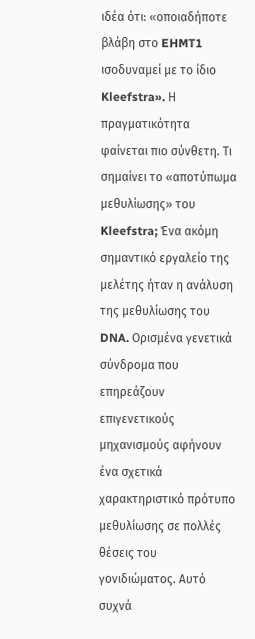ιδέα ότι: «οποιαδήποτε βλάβη στο EHMT1 ισοδυναμεί με το ίδιο Kleefstra». Η πραγματικότητα φαίνεται πιο σύνθετη. Τι σημαίνει το «αποτύπωμα μεθυλίωσης» του Kleefstra; Ένα ακόμη σημαντικό εργαλείο της μελέτης ήταν η ανάλυση της μεθυλίωσης του DNA. Ορισμένα γενετικά σύνδρομα που επηρεάζουν επιγενετικούς μηχανισμούς αφήνουν ένα σχετικά χαρακτηριστικό πρότυπο μεθυλίωσης σε πολλές θέσεις του γονιδιώματος. Αυτό συχνά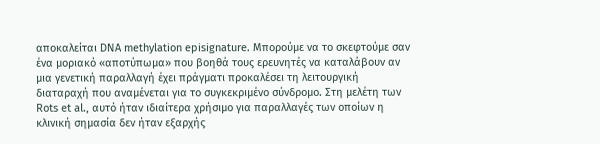αποκαλείται DNA methylation episignature. Μπορούμε να το σκεφτούμε σαν ένα μοριακό «αποτύπωμα» που βοηθά τους ερευνητές να καταλάβουν αν μια γενετική παραλλαγή έχει πράγματι προκαλέσει τη λειτουργική διαταραχή που αναμένεται για το συγκεκριμένο σύνδρομο. Στη μελέτη των Rots et al., αυτό ήταν ιδιαίτερα χρήσιμο για παραλλαγές των οποίων η κλινική σημασία δεν ήταν εξαρχής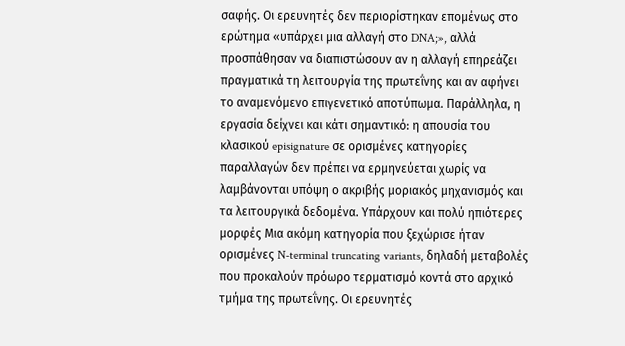σαφής. Οι ερευνητές δεν περιορίστηκαν επομένως στο ερώτημα «υπάρχει μια αλλαγή στο DNA;», αλλά προσπάθησαν να διαπιστώσουν αν η αλλαγή επηρεάζει πραγματικά τη λειτουργία της πρωτεΐνης και αν αφήνει το αναμενόμενο επιγενετικό αποτύπωμα. Παράλληλα, η εργασία δείχνει και κάτι σημαντικό: η απουσία του κλασικού episignature σε ορισμένες κατηγορίες παραλλαγών δεν πρέπει να ερμηνεύεται χωρίς να λαμβάνονται υπόψη ο ακριβής μοριακός μηχανισμός και τα λειτουργικά δεδομένα. Υπάρχουν και πολύ ηπιότερες μορφές Μια ακόμη κατηγορία που ξεχώρισε ήταν ορισμένες N-terminal truncating variants, δηλαδή μεταβολές που προκαλούν πρόωρο τερματισμό κοντά στο αρχικό τμήμα της πρωτεΐνης. Οι ερευνητές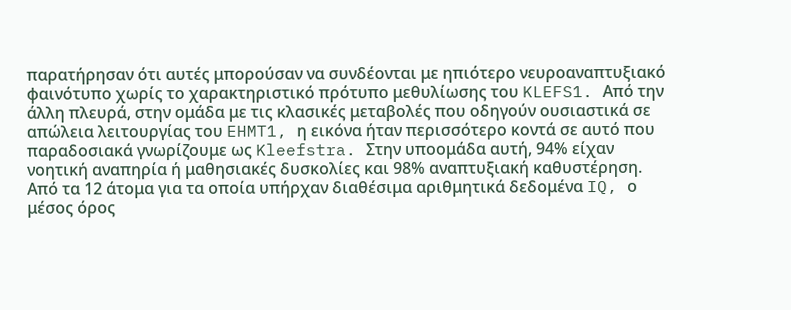παρατήρησαν ότι αυτές μπορούσαν να συνδέονται με ηπιότερο νευροαναπτυξιακό φαινότυπο χωρίς το χαρακτηριστικό πρότυπο μεθυλίωσης του KLEFS1. Από την άλλη πλευρά, στην ομάδα με τις κλασικές μεταβολές που οδηγούν ουσιαστικά σε απώλεια λειτουργίας του EHMT1, η εικόνα ήταν περισσότερο κοντά σε αυτό που παραδοσιακά γνωρίζουμε ως Kleefstra. Στην υποομάδα αυτή, 94% είχαν νοητική αναπηρία ή μαθησιακές δυσκολίες και 98% αναπτυξιακή καθυστέρηση. Από τα 12 άτομα για τα οποία υπήρχαν διαθέσιμα αριθμητικά δεδομένα IQ, ο μέσος όρος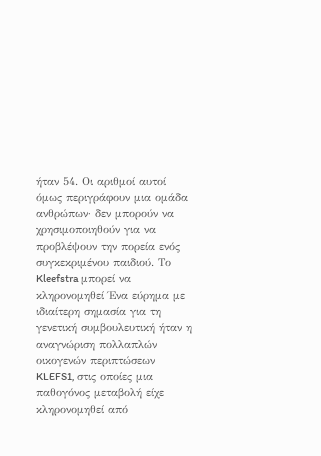ήταν 54. Οι αριθμοί αυτοί όμως περιγράφουν μια ομάδα ανθρώπων· δεν μπορούν να χρησιμοποιηθούν για να προβλέψουν την πορεία ενός συγκεκριμένου παιδιού. Το Kleefstra μπορεί να κληρονομηθεί Ένα εύρημα με ιδιαίτερη σημασία για τη γενετική συμβουλευτική ήταν η αναγνώριση πολλαπλών οικογενών περιπτώσεων KLEFS1, στις οποίες μια παθογόνος μεταβολή είχε κληρονομηθεί από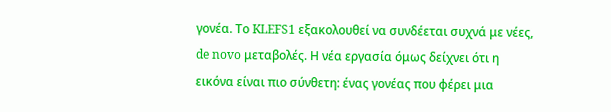γονέα. Το KLEFS1 εξακολουθεί να συνδέεται συχνά με νέες, de novo μεταβολές. Η νέα εργασία όμως δείχνει ότι η εικόνα είναι πιο σύνθετη: ένας γονέας που φέρει μια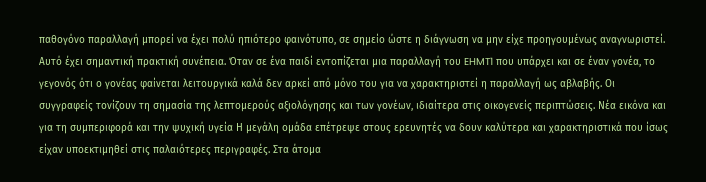παθογόνο παραλλαγή μπορεί να έχει πολύ ηπιότερο φαινότυπο, σε σημείο ώστε η διάγνωση να μην είχε προηγουμένως αναγνωριστεί. Αυτό έχει σημαντική πρακτική συνέπεια. Όταν σε ένα παιδί εντοπίζεται μια παραλλαγή του EHMT1 που υπάρχει και σε έναν γονέα, το γεγονός ότι ο γονέας φαίνεται λειτουργικά καλά δεν αρκεί από μόνο του για να χαρακτηριστεί η παραλλαγή ως αβλαβής. Οι συγγραφείς τονίζουν τη σημασία της λεπτομερούς αξιολόγησης και των γονέων, ιδιαίτερα στις οικογενείς περιπτώσεις. Νέα εικόνα και για τη συμπεριφορά και την ψυχική υγεία Η μεγάλη ομάδα επέτρεψε στους ερευνητές να δουν καλύτερα και χαρακτηριστικά που ίσως είχαν υποεκτιμηθεί στις παλαιότερες περιγραφές. Στα άτομα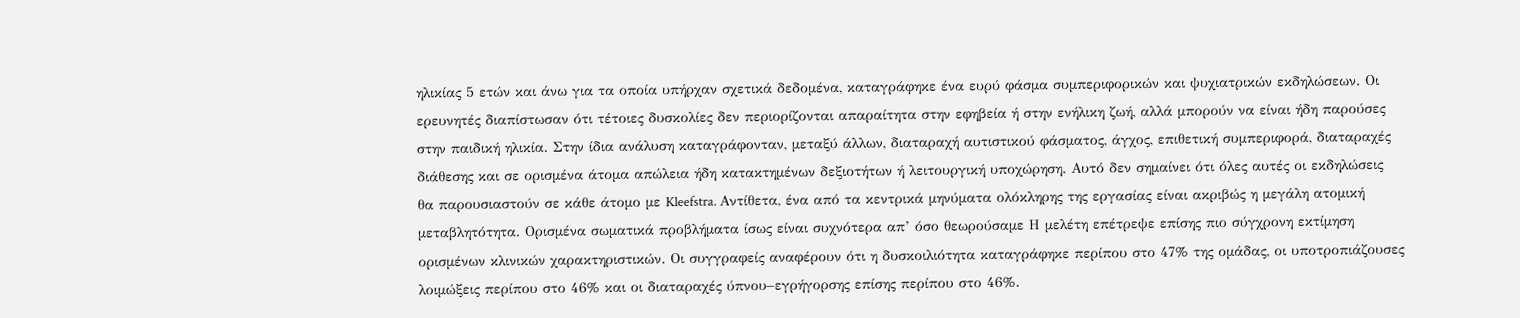ηλικίας 5 ετών και άνω για τα οποία υπήρχαν σχετικά δεδομένα, καταγράφηκε ένα ευρύ φάσμα συμπεριφορικών και ψυχιατρικών εκδηλώσεων. Οι ερευνητές διαπίστωσαν ότι τέτοιες δυσκολίες δεν περιορίζονται απαραίτητα στην εφηβεία ή στην ενήλικη ζωή, αλλά μπορούν να είναι ήδη παρούσες στην παιδική ηλικία. Στην ίδια ανάλυση καταγράφονταν, μεταξύ άλλων, διαταραχή αυτιστικού φάσματος, άγχος, επιθετική συμπεριφορά, διαταραχές διάθεσης και σε ορισμένα άτομα απώλεια ήδη κατακτημένων δεξιοτήτων ή λειτουργική υποχώρηση. Αυτό δεν σημαίνει ότι όλες αυτές οι εκδηλώσεις θα παρουσιαστούν σε κάθε άτομο με Kleefstra. Αντίθετα, ένα από τα κεντρικά μηνύματα ολόκληρης της εργασίας είναι ακριβώς η μεγάλη ατομική μεταβλητότητα. Ορισμένα σωματικά προβλήματα ίσως είναι συχνότερα απ’ όσο θεωρούσαμε Η μελέτη επέτρεψε επίσης πιο σύγχρονη εκτίμηση ορισμένων κλινικών χαρακτηριστικών. Οι συγγραφείς αναφέρουν ότι η δυσκοιλιότητα καταγράφηκε περίπου στο 47% της ομάδας, οι υποτροπιάζουσες λοιμώξεις περίπου στο 46% και οι διαταραχές ύπνου–εγρήγορσης επίσης περίπου στο 46%.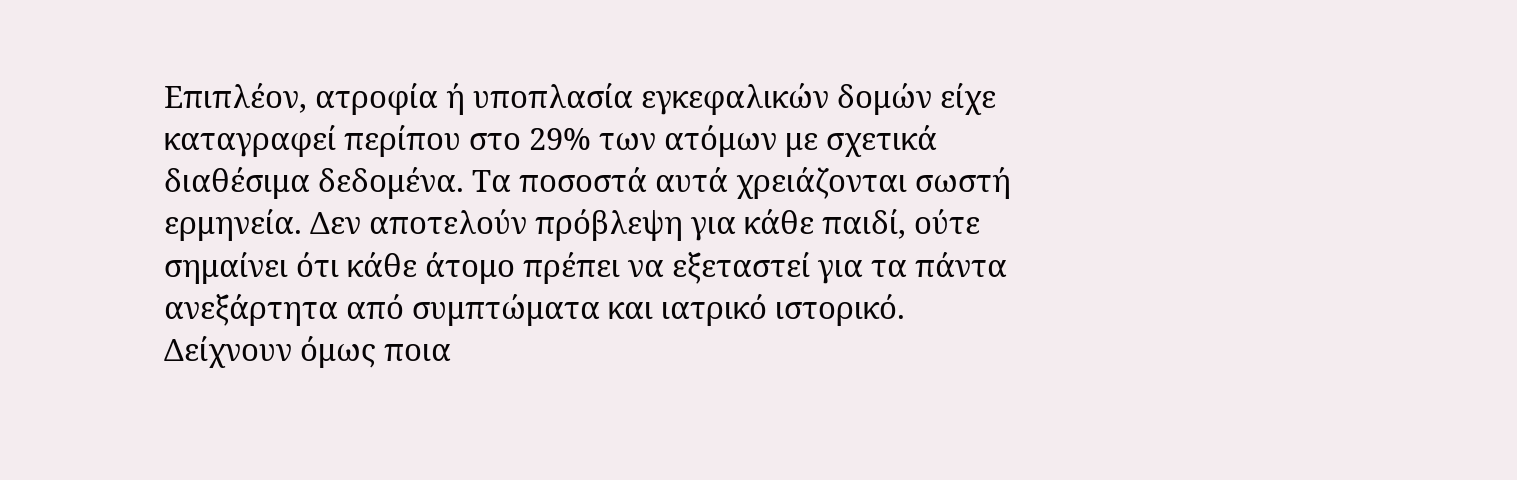Επιπλέον, ατροφία ή υποπλασία εγκεφαλικών δομών είχε καταγραφεί περίπου στο 29% των ατόμων με σχετικά διαθέσιμα δεδομένα. Τα ποσοστά αυτά χρειάζονται σωστή ερμηνεία. Δεν αποτελούν πρόβλεψη για κάθε παιδί, ούτε σημαίνει ότι κάθε άτομο πρέπει να εξεταστεί για τα πάντα ανεξάρτητα από συμπτώματα και ιατρικό ιστορικό. Δείχνουν όμως ποια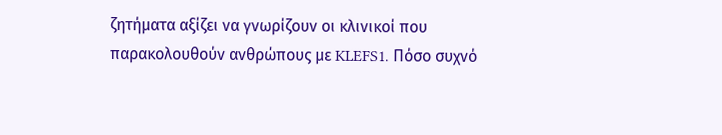ζητήματα αξίζει να γνωρίζουν οι κλινικοί που παρακολουθούν ανθρώπους με KLEFS1. Πόσο συχνό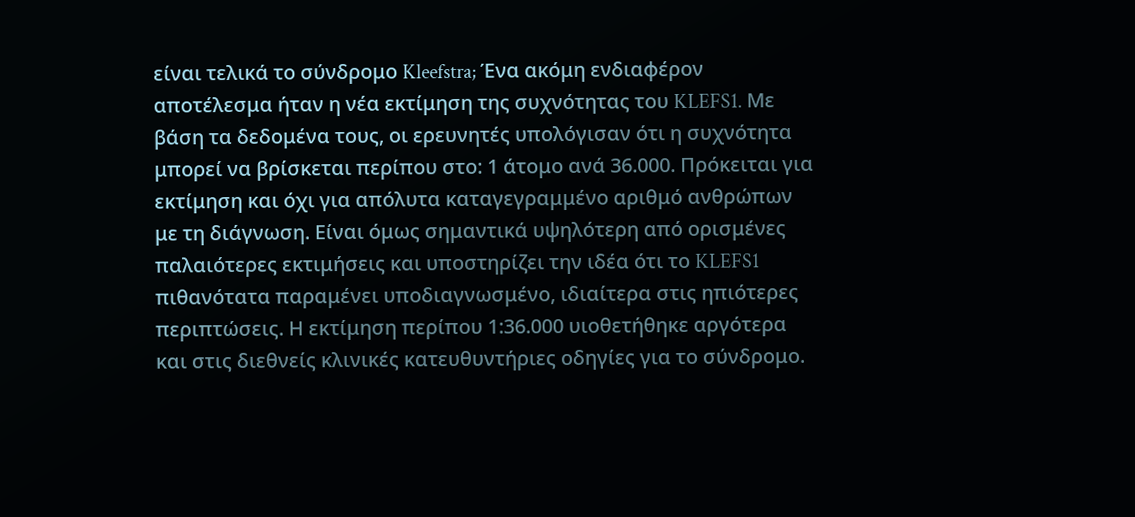είναι τελικά το σύνδρομο Kleefstra; Ένα ακόμη ενδιαφέρον αποτέλεσμα ήταν η νέα εκτίμηση της συχνότητας του KLEFS1. Με βάση τα δεδομένα τους, οι ερευνητές υπολόγισαν ότι η συχνότητα μπορεί να βρίσκεται περίπου στο: 1 άτομο ανά 36.000. Πρόκειται για εκτίμηση και όχι για απόλυτα καταγεγραμμένο αριθμό ανθρώπων με τη διάγνωση. Είναι όμως σημαντικά υψηλότερη από ορισμένες παλαιότερες εκτιμήσεις και υποστηρίζει την ιδέα ότι το KLEFS1 πιθανότατα παραμένει υποδιαγνωσμένο, ιδιαίτερα στις ηπιότερες περιπτώσεις. Η εκτίμηση περίπου 1:36.000 υιοθετήθηκε αργότερα και στις διεθνείς κλινικές κατευθυντήριες οδηγίες για το σύνδρομο.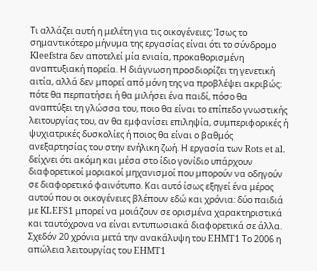Τι αλλάζει αυτή η μελέτη για τις οικογένειες; Ίσως το σημαντικότερο μήνυμα της εργασίας είναι ότι το σύνδρομο Kleefstra δεν αποτελεί μία ενιαία, προκαθορισμένη αναπτυξιακή πορεία. Η διάγνωση προσδιορίζει τη γενετική αιτία, αλλά δεν μπορεί από μόνη της να προβλέψει ακριβώς: πότε θα περπατήσει ή θα μιλήσει ένα παιδί, πόσο θα αναπτύξει τη γλώσσα του, ποιο θα είναι το επίπεδο γνωστικής λειτουργίας του, αν θα εμφανίσει επιληψία, συμπεριφορικές ή ψυχιατρικές δυσκολίες ή ποιος θα είναι ο βαθμός ανεξαρτησίας του στην ενήλικη ζωή. Η εργασία των Rots et al. δείχνει ότι ακόμη και μέσα στο ίδιο γονίδιο υπάρχουν διαφορετικοί μοριακοί μηχανισμοί που μπορούν να οδηγούν σε διαφορετικό φαινότυπο. Και αυτό ίσως εξηγεί ένα μέρος αυτού που οι οικογένειες βλέπουν εδώ και χρόνια: δύο παιδιά με KLEFS1 μπορεί να μοιάζουν σε ορισμένα χαρακτηριστικά και ταυτόχρονα να είναι εντυπωσιακά διαφορετικά σε άλλα. Σχεδόν 20 χρόνια μετά την ανακάλυψη του EHMT1 Το 2006 η απώλεια λειτουργίας του EHMT1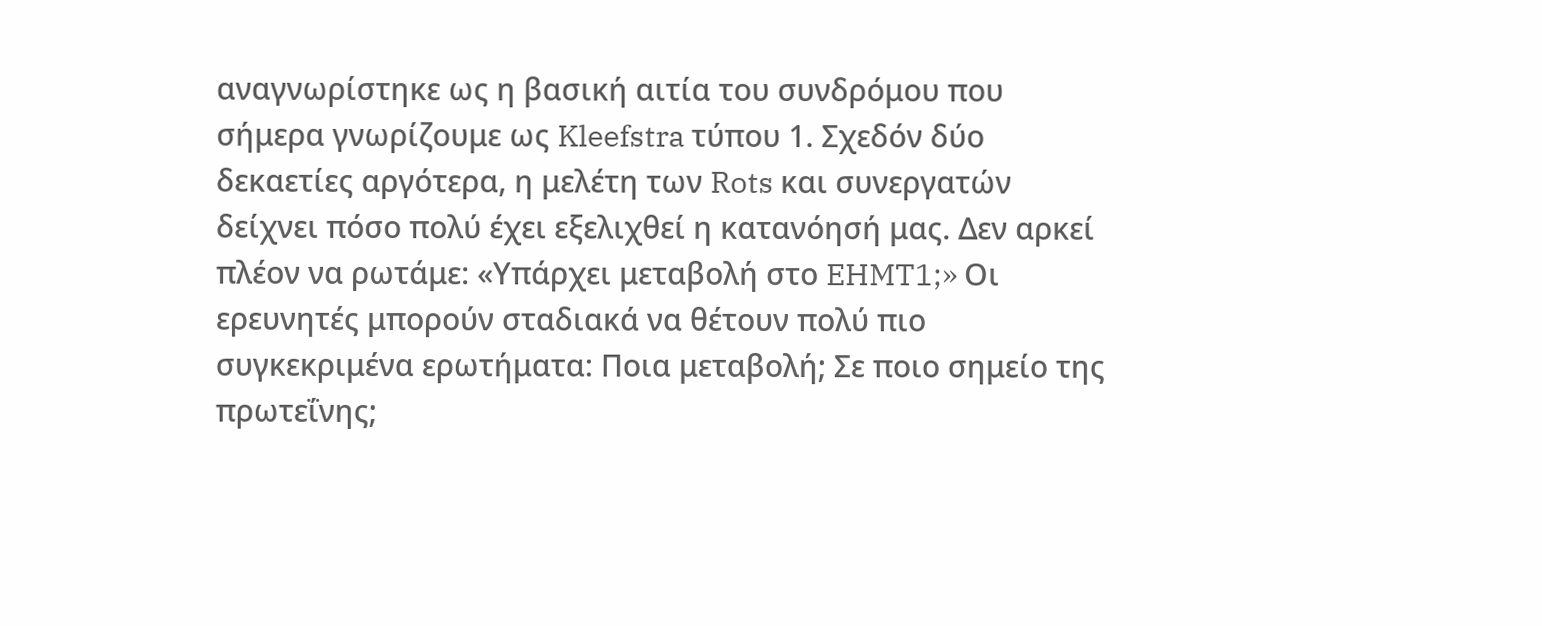αναγνωρίστηκε ως η βασική αιτία του συνδρόμου που σήμερα γνωρίζουμε ως Kleefstra τύπου 1. Σχεδόν δύο δεκαετίες αργότερα, η μελέτη των Rots και συνεργατών δείχνει πόσο πολύ έχει εξελιχθεί η κατανόησή μας. Δεν αρκεί πλέον να ρωτάμε: «Υπάρχει μεταβολή στο EHMT1;» Οι ερευνητές μπορούν σταδιακά να θέτουν πολύ πιο συγκεκριμένα ερωτήματα: Ποια μεταβολή; Σε ποιο σημείο της πρωτεΐνης;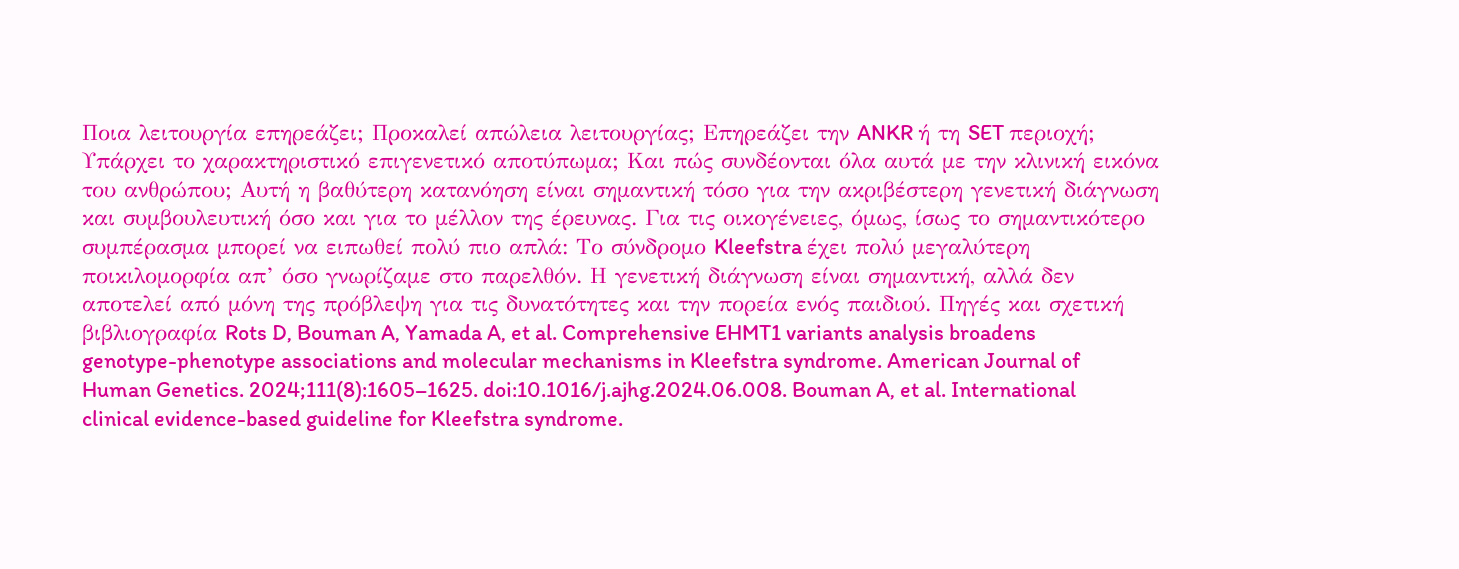Ποια λειτουργία επηρεάζει; Προκαλεί απώλεια λειτουργίας; Επηρεάζει την ANKR ή τη SET περιοχή; Υπάρχει το χαρακτηριστικό επιγενετικό αποτύπωμα; Και πώς συνδέονται όλα αυτά με την κλινική εικόνα του ανθρώπου; Αυτή η βαθύτερη κατανόηση είναι σημαντική τόσο για την ακριβέστερη γενετική διάγνωση και συμβουλευτική όσο και για το μέλλον της έρευνας. Για τις οικογένειες, όμως, ίσως το σημαντικότερο συμπέρασμα μπορεί να ειπωθεί πολύ πιο απλά: Το σύνδρομο Kleefstra έχει πολύ μεγαλύτερη ποικιλομορφία απ’ όσο γνωρίζαμε στο παρελθόν. Η γενετική διάγνωση είναι σημαντική, αλλά δεν αποτελεί από μόνη της πρόβλεψη για τις δυνατότητες και την πορεία ενός παιδιού. Πηγές και σχετική βιβλιογραφία Rots D, Bouman A, Yamada A, et al. Comprehensive EHMT1 variants analysis broadens genotype-phenotype associations and molecular mechanisms in Kleefstra syndrome. American Journal of Human Genetics. 2024;111(8):1605–1625. doi:10.1016/j.ajhg.2024.06.008. Bouman A, et al. International clinical evidence-based guideline for Kleefstra syndrome.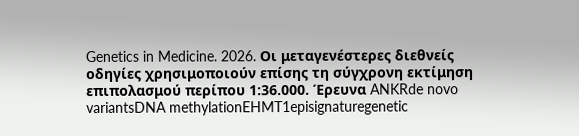Genetics in Medicine. 2026. Οι μεταγενέστερες διεθνείς οδηγίες χρησιμοποιούν επίσης τη σύγχρονη εκτίμηση επιπολασμού περίπου 1:36.000. Έρευνα ANKRde novo variantsDNA methylationEHMT1episignaturegenetic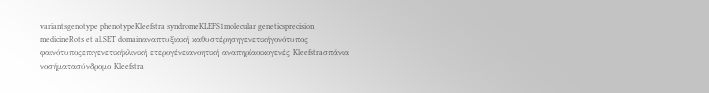variantsgenotype phenotypeKleefstra syndromeKLEFS1molecular geneticsprecision medicineRots et al.SET domainαναπτυξιακή καθυστέρησηγενετικήγονότυπος φαινότυποςεπιγενετικήκλινική ετερογένειανοητική αναπηρίαοικογενές Kleefstraσπάνια νοσήματασύνδρομο Kleefstra